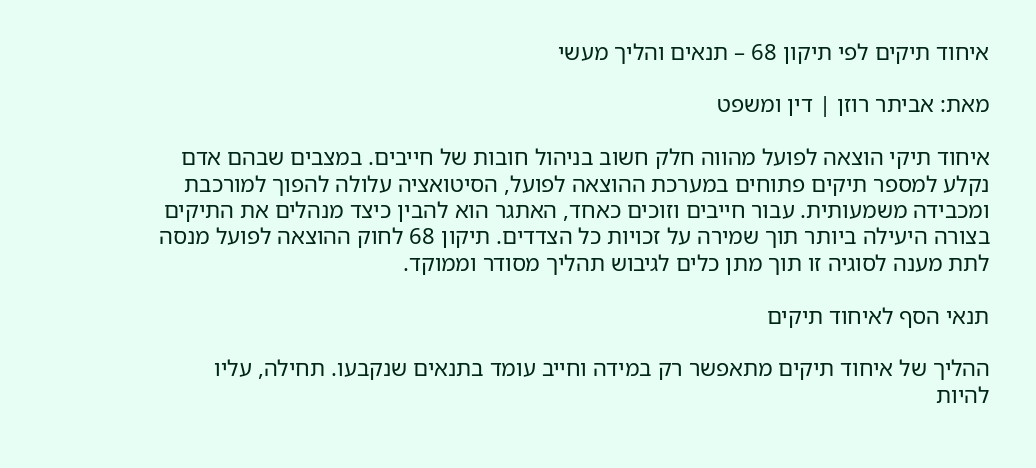איחוד תיקים לפי תיקון 68 – תנאים והליך מעשי

מאת: אביתר רוזן | דין ומשפט

איחוד תיקי הוצאה לפועל מהווה חלק חשוב בניהול חובות של חייבים. במצבים שבהם אדם נקלע למספר תיקים פתוחים במערכת ההוצאה לפועל, הסיטואציה עלולה להפוך למורכבת ומכבידה משמעותית. עבור חייבים וזוכים כאחד, האתגר הוא להבין כיצד מנהלים את התיקים בצורה היעילה ביותר תוך שמירה על זכויות כל הצדדים. תיקון 68 לחוק ההוצאה לפועל מנסה לתת מענה לסוגיה זו תוך מתן כלים לגיבוש תהליך מסודר וממוקד.

תנאי הסף לאיחוד תיקים

ההליך של איחוד תיקים מתאפשר רק במידה וחייב עומד בתנאים שנקבעו. תחילה, עליו להיות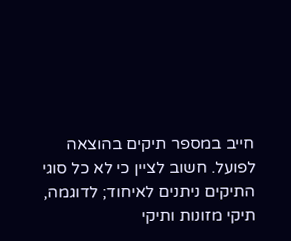חייב במספר תיקים בהוצאה לפועל. חשוב לציין כי לא כל סוגי התיקים ניתנים לאיחוד; לדוגמה, תיקי מזונות ותיקי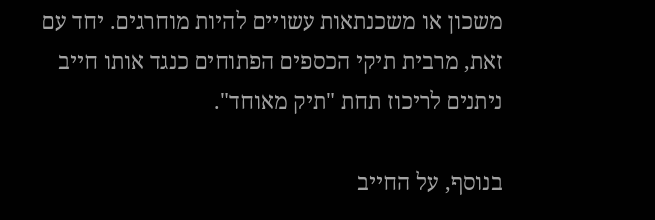משכון או משכנתאות עשויים להיות מוחרגים. יחד עם זאת, מרבית תיקי הכספים הפתוחים כנגד אותו חייב ניתנים לריכוז תחת "תיק מאוחד".

בנוסף, על החייב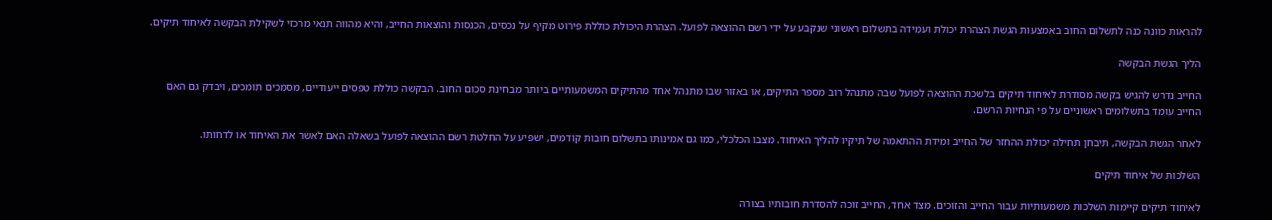להראות כוונה כנה לתשלום החוב באמצעות הגשת הצהרת יכולת ועמידה בתשלום ראשוני שנקבע על ידי רשם ההוצאה לפועל. הצהרת היכולת כוללת פירוט מקיף על נכסים, הכנסות והוצאות החייב, והיא מהווה תנאי מרכזי לשקילת הבקשה לאיחוד תיקים.

הליך הגשת הבקשה

החייב נדרש להגיש בקשה מסודרת לאיחוד תיקים בלשכת ההוצאה לפועל שבה מתנהל רוב מספר התיקים, או באזור שבו מתנהל אחד מהתיקים המשמעותיים ביותר מבחינת סכום החוב. הבקשה כוללת טפסים ייעודיים, מסמכים תומכים, ויבדק גם האם החייב עומד בתשלומים ראשוניים על פי הנחיות הרשם.

לאחר הגשת הבקשה, תיבחן תחילה יכולת ההחזר של החייב ומידת ההתאמה של תיקיו להליך האיחוד. מצבו הכלכלי, כמו גם אמינותו בתשלום חובות קודמים, ישפיע על החלטת רשם ההוצאה לפועל בשאלה האם לאשר את האיחוד או לדחותו.

השלכות של איחוד תיקים

לאיחוד תיקים קיימות השלכות משמעותיות עבור החייב והזוכים. מצד אחד, החייב זוכה להסדרת חובותיו בצורה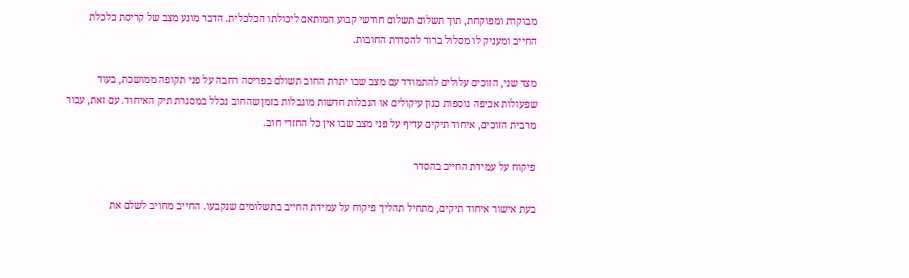מבוקרת ומפוקחת, תוך תשלום תשלום חודשי קבוע המותאם ליכולתו הכלכלית. הדבר מונע מצב של קריסת כלכלת החייב ומעניק לו מסלול ברור להסדרת החובות.

מצד שני, הזוכים עלולים להתמודד עם מצב שבו יתרת החוב תשולם בפריסה רחבה על פני תקופה ממושכת, בעוד שפעולות אכיפה נוספות כגון עיקולים או הגבלות חדשות מוגבלות בזמן שהחוב נכלל במסגרת תיק האיחוד. עם זאת, עבור מרבית הזוכים, איחוד תיקים עדיף על פני מצב שבו אין כל החזרי חוב.

פיקוח על עמידת החייב בהסדר

בעת אישור איחוד תיקים, מתחיל תהליך פיקוח על עמידת החייב בתשלומים שנקבעו. החייב מחויב לשלם את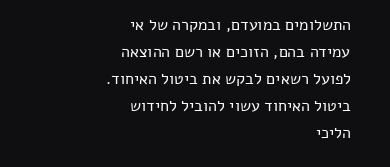התשלומים במועדם, ובמקרה של אי עמידה בהם, הזוכים או רשם ההוצאה לפועל רשאים לבקש את ביטול האיחוד. ביטול האיחוד עשוי להוביל לחידוש הליכי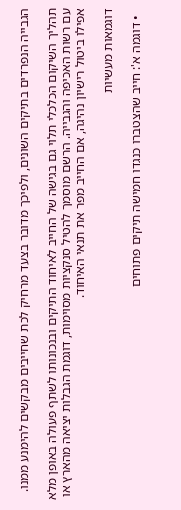הגבייה הנפרדים בתיקים השונים, ולפיכך מדובר בצעד מרחיק לכת שחייבים מבקשים להימנע ממנו.

תהליך השיקום הכלכלי תלוי גם בגישה של החייב לאיחוד התיקים ובנכונותו לשתף פעולה באופן מלא עם רשות האכיפה והגבייה. הרשם מוסמך להטיל סנקציות מסוימות, דוגמת הגבלות יציאה מהארץ או אפילו ביטול רישיון נהיגה, אם החייב מפר את תנאי האיחוד.

דוגמאות מעשיות

  • דוגמה א': חייב שהצטברו כנגדו חמישה תיקים פתוחים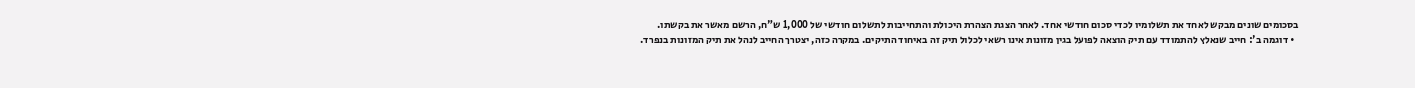בסכומים שונים מבקש לאחד את תשלומיו לכדי סכום חודשי אחד. לאחר הצגת הצהרת היכולת והתחייבות לתשלום חודשי של 1,000 ש"ח, הרשם מאשר את בקשתו.
  • דוגמה ב': חייב שנאלץ להתמודד עם תיק הוצאה לפועל בגין מזונות אינו רשאי לכלול תיק זה באיחוד התיקים. במקרה כזה, יצטרך החייב לנהל את תיק המזונות בנפרד.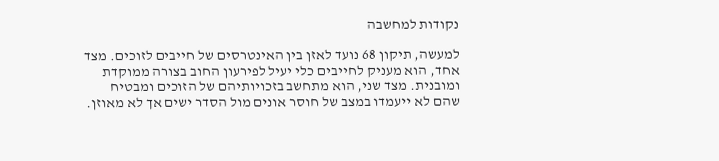נקודות למחשבה

למעשה, תיקון 68 נועד לאזן בין האינטרסים של חייבים לזוכים. מצד אחד, הוא מעניק לחייבים כלי יעיל לפירעון החוב בצורה ממוקדת ומובנית. מצד שני, הוא מתחשב בזכויותיהם של הזוכים ומבטיח שהם לא ייעמדו במצב של חוסר אונים מול הסדר ישים אך לא מאוזן.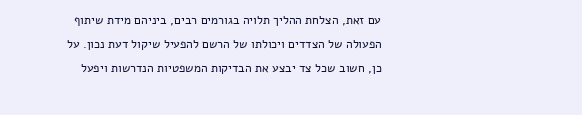עם זאת, הצלחת ההליך תלויה בגורמים רבים, ביניהם מידת שיתוף הפעולה של הצדדים ויכולתו של הרשם להפעיל שיקול דעת נכון. על כן, חשוב שכל צד יבצע את הבדיקות המשפטיות הנדרשות ויפעל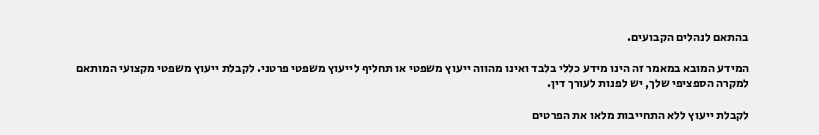בהתאם לנהלים הקבועים.

המידע המובא במאמר זה הינו מידע כללי בלבד ואינו מהווה ייעוץ משפטי או תחליף לייעוץ משפטי פרטני. לקבלת ייעוץ משפטי מקצועי המותאם למקרה הספציפי שלך, יש לפנות לעורך דין.

לקבלת ייעוץ ללא התחייבות מלאו את הפרטים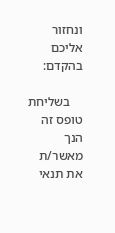ונחזור אליכם בהקדם:

    בשליחת טופס זה הנך מאשר/ת את תנאי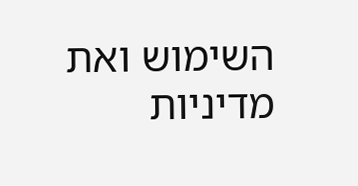השימוש ואת מדיניות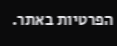הפרטיות באתר.